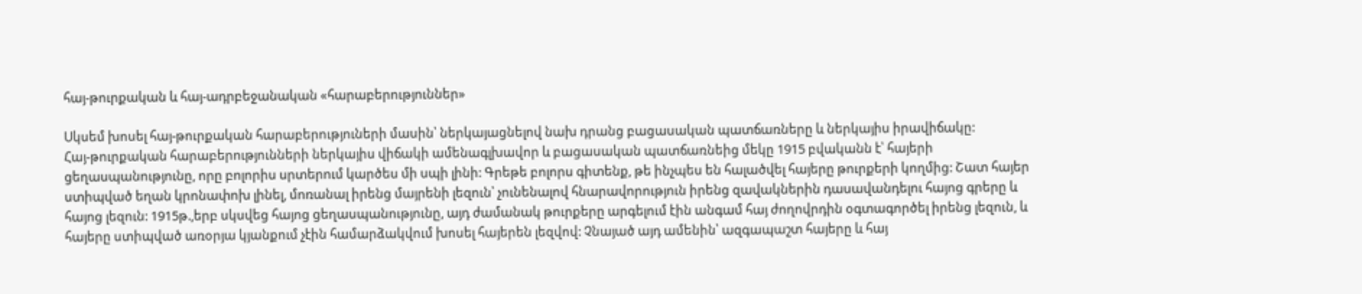հայ-թուրքական և հայ-ադրբեջանական «հարաբերություններ»

Սկսեմ խոսել հայ-թուրքական հարաբերություների մասին՝ ներկայացնելով նախ դրանց բացասական պատճառները և ներկայիս իրավիճակը:
Հայ-թուրքական հարաբերությունների ներկայիս վիճակի ամենագլխավոր և բացասական պատճառնեից մեկը 1915 բվականն է՝ հայերի ցեղասպանությունը, որը բոլորիս սրտերում կարծես մի սպի լինի: Գրեթե բոլորս գիտենք, թե ինչպես են հալածվել հայերը թուրքերի կողմից: Շատ հայեր ստիպված եղան կրոնափոխ լինել, մոռանալ իրենց մայրենի լեզուն՝ չունենալով հնարավորություն իրենց զավակներին դասավանդելու հայոց գրերը և հայոց լեզուն: 1915թ.,երբ սկսվեց հայոց ցեղասպանությունը, այդ ժամանակ թուրքերը արգելում էին անգամ հայ ժողովրդին օգտագործել իրենց լեզուն, և հայերը ստիպված առօրյա կյանքում չէին համարձակվում խոսել հայերեն լեզվով: Չնայած այդ ամենին՝ ազգապաշտ հայերը և հայ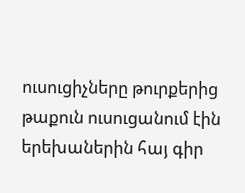ուսուցիչները թուրքերից թաքուն ուսուցանում էին երեխաներին հայ գիր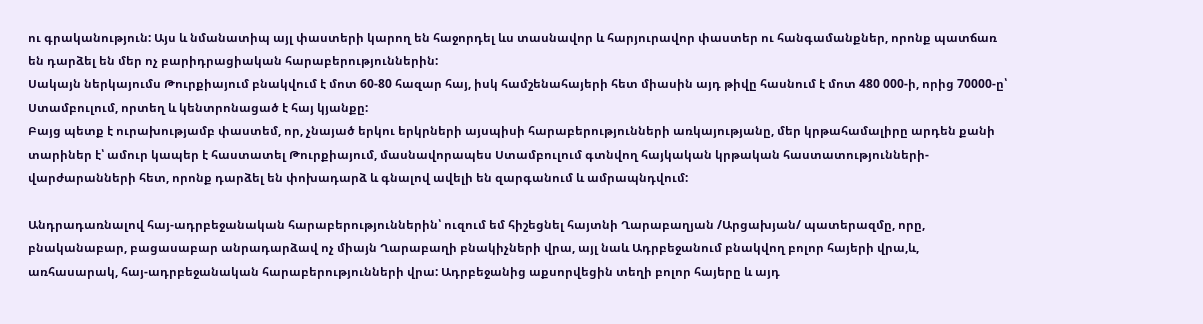ու գրականություն: Այս և նմանատիպ այլ փաստերի կարող են հաջորդել ևս տասնավոր և հարյուրավոր փաստեր ու հանգամանքներ, որոնք պատճառ են դարձել են մեր ոչ բարիդրացիական հարաբերություններին:
Սակայն ներկայումս Թուրքիայում բնակվում է մոտ 60-80 հազար հայ, իսկ համշենահայերի հետ միասին այդ թիվը հասնում է մոտ 480 000-ի, որից 70000-ը՝ Ստամբուլում, որտեղ և կենտրոնացած է հայ կյանքը:
Բայց պետք է ուրախությամբ փաստեմ, որ, չնայած երկու երկրների այսպիսի հարաբերությունների առկայությանը, մեր կրթահամալիրը արդեն քանի տարիներ է՝ ամուր կապեր է հաստատել Թուրքիայում, մասնավորապես Ստամբուլում գտնվող հայկական կրթական հաստատությունների-վարժարանների հետ, որոնք դարձել են փոխադարձ և գնալով ավելի են զարգանում և ամրապնդվում:

Անդրադառնալով հայ-ադրբեջանական հարաբերություններին՝ ուզում եմ հիշեցնել հայտնի Ղարաբաղյան /Արցախյան/ պատերազմը, որը, բնականաբար, բացասաբար անրադարձավ ոչ միայն Ղարաբաղի բնակիչների վրա, այլ նաև Ադրբեջանում բնակվող բոլոր հայերի վրա,և, առհասարակ, հայ-ադրբեջանական հարաբերությունների վրա: Ադրբեջանից աքսորվեցին տեղի բոլոր հայերը և այդ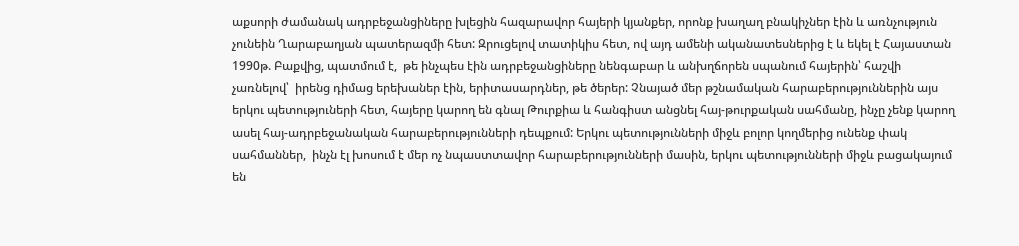աքսորի ժամանակ ադրբեջանցիները խլեցին հազարավոր հայերի կյանքեր, որոնք խաղաղ բնակիչներ էին և առնչություն չունեին Ղարաբաղյան պատերազմի հետ: Զրուցելով տատիկիս հետ, ով այդ ամենի ականատեսներից է և եկել է Հայաստան 1990թ. Բաքվից, պատմում է,  թե ինչպես էին ադրբեջանցիները նենգաբար և անխղճորեն սպանում հայերին՝ հաշվի չառնելով՝  իրենց դիմաց երեխաներ էին, երիտասարդներ, թե ծերեր: Չնայած մեր թշնամական հարաբերություններին այս երկու պետություների հետ, հայերը կարող են գնալ Թուրքիա և հանգիստ անցնել հայ-թուրքական սահմանը, ինչը չենք կարող ասել հայ-ադրբեջանական հարաբերությունների դեպքում: Երկու պետությունների միջև բոլոր կողմերից ունենք փակ սահմաններ,  ինչն էլ խոսում է մեր ոչ նպաստտավոր հարաբերությունների մասին, երկու պետությունների միջև բացակայում են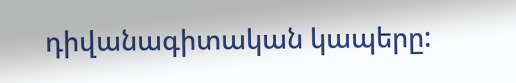դիվանագիտական կապերը: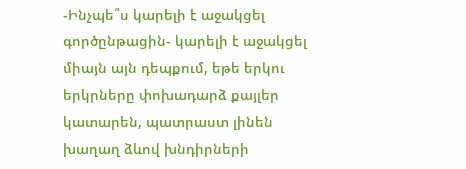-Ինչպե՞ս կարելի է աջակցել  գործընթացին- կարելի է աջակցել միայն այն դեպքում, եթե երկու երկրները փոխադարձ քայլեր կատարեն, պատրաստ լինեն խաղաղ ձևով խնդիրների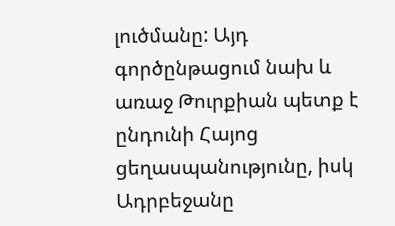լուծմանը: Այդ գործընթացում նախ և առաջ Թուրքիան պետք է ընդունի Հայոց ցեղասպանությունը, իսկ Ադրբեջանը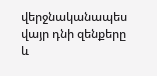վերջնականապես վայր դնի զենքերը և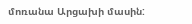մոռանա Արցախի մասին: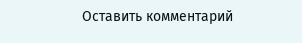Оставить комментарий